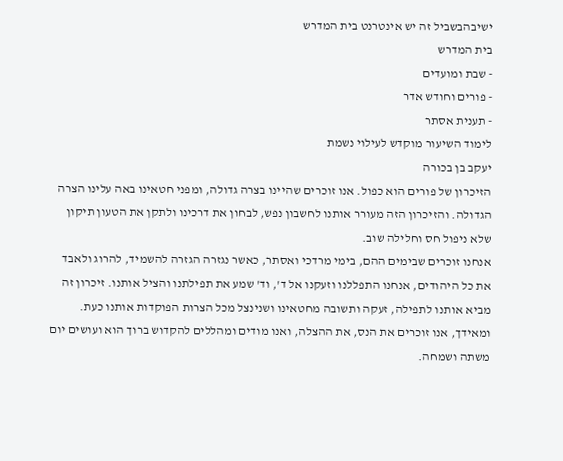ישיבהבשביל זה יש אינטרנט בית המדרש
בית המדרש
- שבת ומועדים
- פורים וחודש אדר
- תענית אסתר
לימוד השיעור מוקדש לעילוי נשמת
יעקב בן בכורה
הזיכרון של פורים הוא כפול. אנו זוכרים שהיינו בצרה גדולה, ומפני חטאינו באה עלינו הצרה הגדולה. והזיכרון הזה מעורר אותנו לחשבון נפש, לבחון את דרכינו ולתקן את הטעון תיקון שלא ניפול חס וחלילה שוב.
אנחנו זוכרים שבימים ההם, בימי מרדכי ואסתר, כאשר נגזרה הגזרה להשמיד, להרוג ולאבד את כל היהודים, אנחנו התפללנו וזעקנו אל ד', וד' שמע את תפילתנו והציל אותנו. זיכרון זה מביא אותנו לתפילה, זעקה ותשובה מחטאינו ושנינצל מכל הצרות הפוקדות אותנו כעת. ומאידך, אנו זוכרים את הנס, את ההצלה, ואנו מודים ומהללים להקדוש ברוך הוא ועושים יום משתה ושמחה.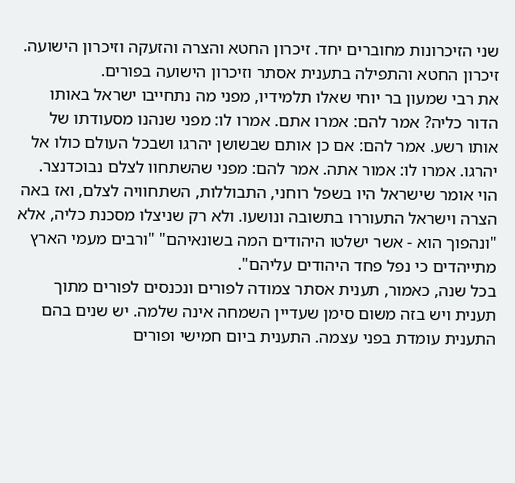שני הזיכרונות מחוברים יחד. זיכרון החטא והצרה והזעקה וזיכרון הישועה. זיכרון החטא והתפילה בתענית אסתר וזיכרון הישועה בפורים.
את רבי שמעון בר יוחי שאלו תלמידיו, מפני מה נתחייבו ישראל באותו הדור כליה? אמר להם: אמרו אתם. אמרו לו: מפני שנהנו מסעודתו של אותו רשע. אמר להם: אם כן אותם שבשושן יהרגו ושבכל העולם כולו אל יהרגו. אמרו לו: אמור אתה. אמר להם: מפני שהשתחוו לצלם נבוכדנצר.
הוי אומר שישראל היו בשפל רוחני, התבוללות, השתחוויה לצלם, ואז באה הצרה וישראל התעוררו בתשובה ונושעו. ולא רק שניצלו מסכנת כליה, אלא "ונהפוך הוא - אשר ישלטו היהודים המה בשונאיהם" "ורבים מעמי הארץ מתייהדים כי נפל פחד היהודים עליהם".
בכל שנה, כאמור, תענית אסתר צמודה לפורים ונכנסים לפורים מתוך תענית ויש בזה משום סימן שעדיין השמחה אינה שלמה. יש שנים בהם התענית עומדת בפני עצמה. התענית ביום חמישי ופורים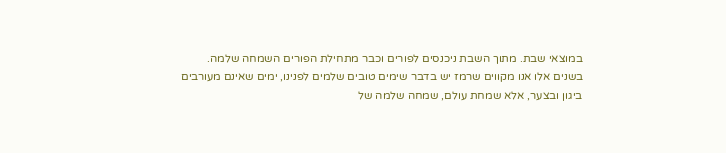במוצאי שבת. מתוך השבת ניכנסים לפורים וכבר מתחילת הפורים השמחה שלמה.
בשנים אלו אנו מקווים שרמז יש בדבר שימים טובים שלמים לפנינו, ימים שאינם מעורבים ביגון ובצער, אלא שמחת עולם, שמחה שלמה של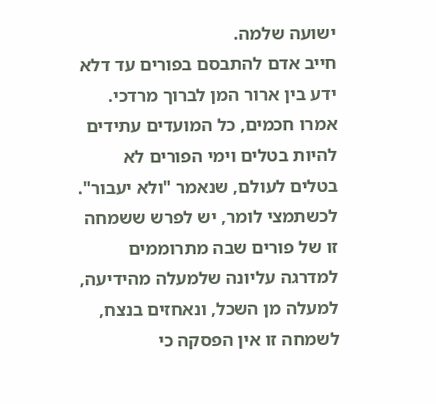ישועה שלמה.
חייב אדם להתבסם בפורים עד דלא ידע בין ארור המן לברוך מרדכי. אמרו חכמים, כל המועדים עתידים להיות בטלים וימי הפורים לא בטלים לעולם, שנאמר "ולא יעבור". לכשתמצי לומר, יש לפרש ששמחה זו של פורים שבה מתרוממים למדרגה עליונה שלמעלה מהידיעה, למעלה מן השכל, ונאחזים בנצח, לשמחה זו אין הפסקה כי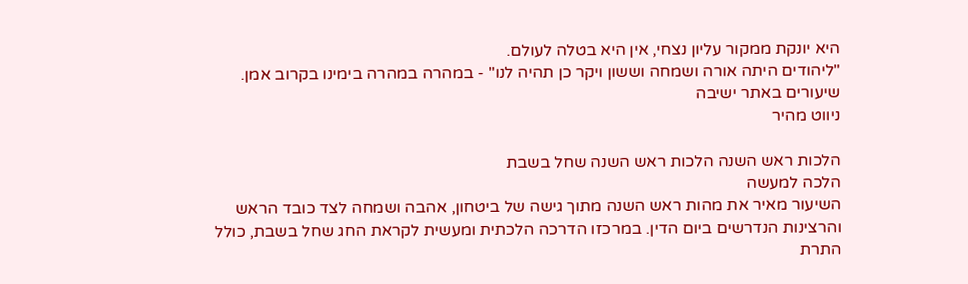היא יונקת ממקור עליון נצחי, אין היא בטלה לעולם.
"ליהודים היתה אורה ושמחה וששון ויקר כן תהיה לנו" - במהרה במהרה בימינו בקרוב אמן.
שיעורים באתר ישיבה
ניווט מהיר

הלכות ראש השנה הלכות ראש השנה שחל בשבת
הלכה למעשה
השיעור מאיר את מהות ראש השנה מתוך גישה של ביטחון, אהבה ושמחה לצד כובד הראש והרצינות הנדרשים ביום הדין. במרכזו הדרכה הלכתית ומעשית לקראת החג שחל בשבת, כולל התרת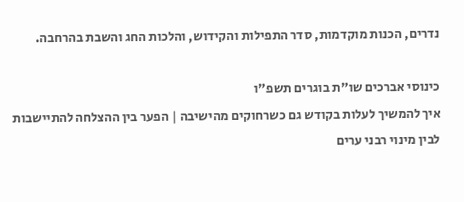נדרים, הכנות מוקדמות, סדר התפילות והקידוש, והלכות החג והשבת בהרחבה.

כינוסי אברכים שו"ת בוגרים תשפ"ו
איך להמשיך לעלות בקודש גם כשרחוקים מהישיבה | הפער בין ההצלחה להתיישבות לבין מינוי רבני ערים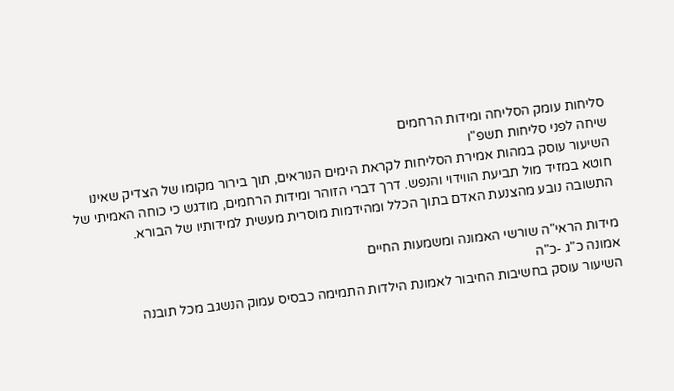סליחות עומק הסליחה ומידות הרחמים
שיחה לפני סליחות תשפ"ו
השיעור עוסק במהות אמירת הסליחות לקראת הימים הנוראים, תוך בירור מקומו של הצדיק שאינו חוטא במזיד מול תביעת הווידוי והנפש. דרך דברי הזוהר ומידות הרחמים, מודגש כי כוחה האמיתי של התשובה נובע מהצנעת האדם בתוך הכלל ומהידמות מוסרית מעשית למידותיו של הבורא.

מידות הראי"ה שורשי האמונה ומשמעות החיים
אמונה כ"ג -כ"ה
השיעור עוסק בחשיבות החיבור לאמונת הילדות התמימה כבסיס עמוק הנשגב מכל תובנה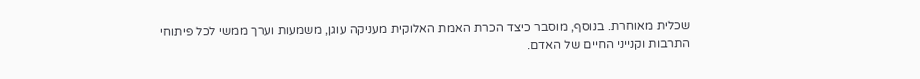שכלית מאוחרת. בנוסף, מוסבר כיצד הכרת האמת האלוקית מעניקה עוגן, משמעות וערך ממשי לכל פיתוחי התרבות וקנייני החיים של האדם.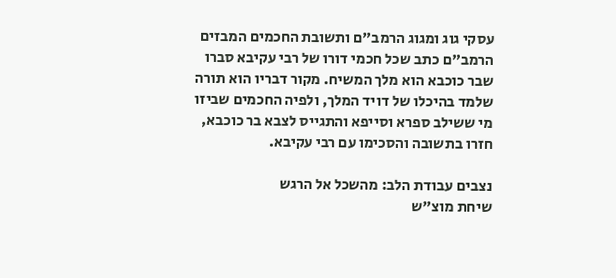עסקי גוג ומגוג הרמב"ם ותשובת החכמים המבזים
הרמב"ם כתב שכל חכמי דורו של רבי עקיבא סברו שבר כוכבא הוא מלך המשיח. מקור דבריו הוא תורה שלמד בהיכלו של דויד המלך, ולפיה החכמים שביזו מי ששילב ספרא וסייפא והתגייס לצבא בר כוכבא, חזרו בתשובה והסכימו עם רבי עקיבא.

נצבים עבודת הלב: מהשכל אל הרגש
שיחת מוצ"ש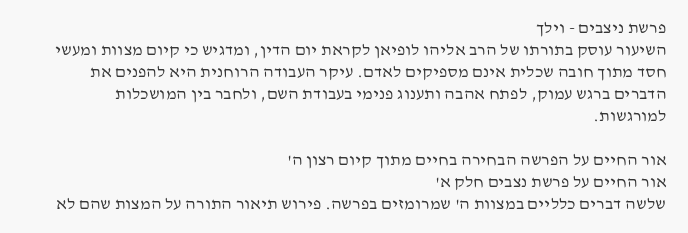פרשת ניצבים - וילך
השיעור עוסק בתורתו של הרב אליהו לופיאן לקראת יום הדין, ומדגיש כי קיום מצוות ומעשי חסד מתוך חובה שכלית אינם מספיקים לאדם. עיקר העבודה הרוחנית היא להפנים את הדברים ברגש עמוק, לפתח אהבה ותענוג פנימי בעבודת השם, ולחבר בין המושכלות למורגשות.

אור החיים על הפרשה הבחירה בחיים מתוך קיום רצון ה'
אור החיים על פרשת נצבים חלק א'
שלשה דברים כלליים במצוות ה' שמרומזים בפרשה. פירוש תיאור התורה על המצות שהם לא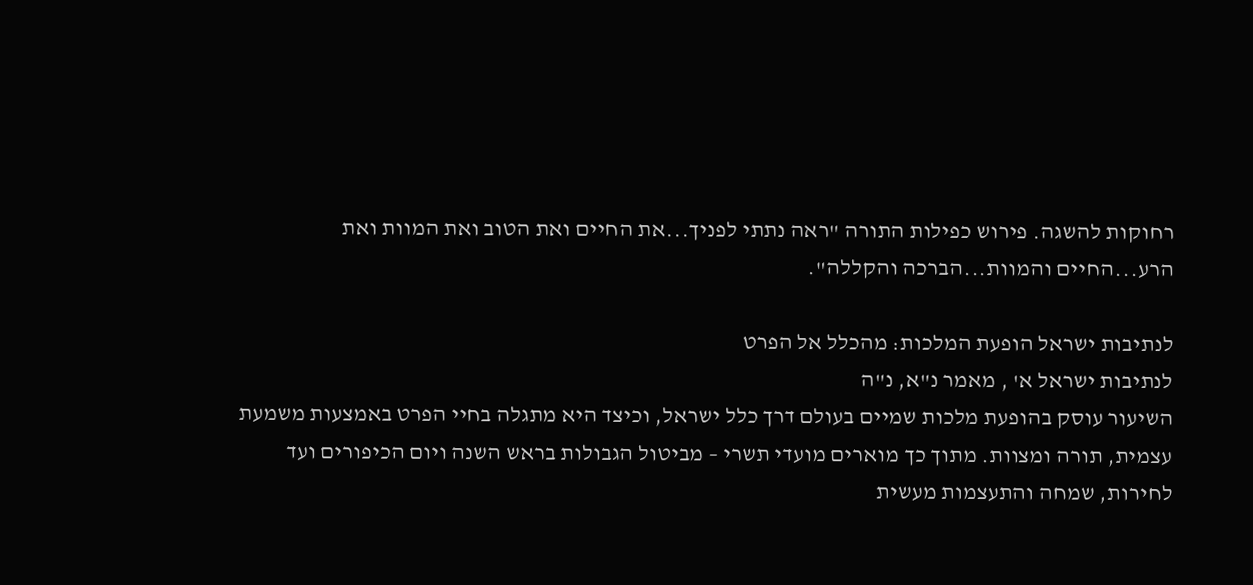רחוקות להשגה. פירוש כפילות התורה "ראה נתתי לפניך...את החיים ואת הטוב ואת המוות ואת הרע...החיים והמוות...הברכה והקללה".

לנתיבות ישראל הופעת המלכות: מהכלל אל הפרט
לנתיבות ישראל א' , מאמר נ"א, נ"ה
השיעור עוסק בהופעת מלכות שמיים בעולם דרך כלל ישראל, וכיצד היא מתגלה בחיי הפרט באמצעות משמעת עצמית, תורה ומצוות. מתוך כך מוארים מועדי תשרי – מביטול הגבולות בראש השנה ויום הכיפורים ועד לחירות, שמחה והתעצמות מעשית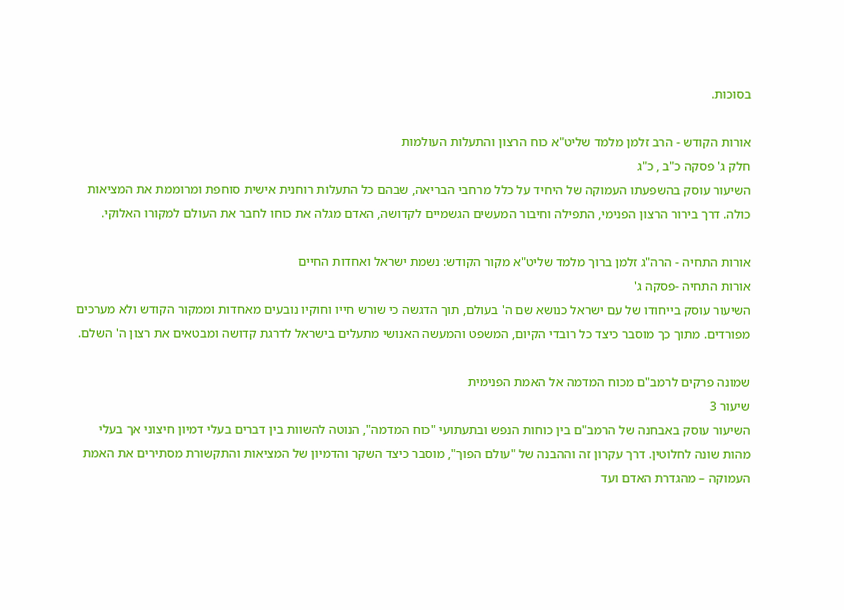בסוכות.

אורות הקודש - הרב זלמן מלמד שליט"א כוח הרצון והתעלות העולמות
חלק ג' פסקה כ"ב , כ"ג
השיעור עוסק בהשפעתו העמוקה של היחיד על כלל מרחבי הבריאה, שבהם כל התעלות רוחנית אישית סוחפת ומרוממת את המציאות כולה. דרך בירור הרצון הפנימי, התפילה וחיבור המעשים הגשמיים לקדושה, האדם מגלה את כוחו לחבר את העולם למקורו האלוקי.

אורות התחיה - הרה"ג זלמן ברוך מלמד שליט"א מקור הקודש: נשמת ישראל ואחדות החיים
אורות התחיה -פסקה ג'
השיעור עוסק בייחודו של עם ישראל כנושא שם ה' בעולם, תוך הדגשה כי שורש חייו וחוקיו נובעים מאחדות וממקור הקודש ולא מערכים מפורדים. מתוך כך מוסבר כיצד כל רובדי הקיום, המשפט והמעשה האנושי מתעלים בישראל לדרגת קדושה ומבטאים את רצון ה' השלם.

שמונה פרקים לרמב"ם מכוח המדמה אל האמת הפנימית
שיעור 3
השיעור עוסק באבחנה של הרמב"ם בין כוחות הנפש ובתעתועי "כוח המדמה", הנוטה להשוות בין דברים בעלי דמיון חיצוני אך בעלי מהות שונה לחלוטין. דרך עקרון זה וההבנה של "עולם הפוך", מוסבר כיצד השקר והדמיון של המציאות והתקשורת מסתירים את האמת העמוקה – מהגדרת האדם ועד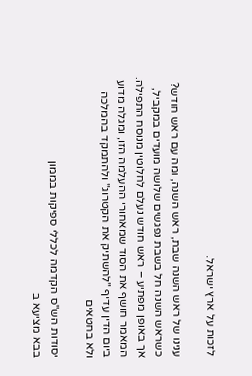לזכות על ארץ ישראל.

ענינו של ראש השנה שבת, ראש השנה, ומה עם ראש חודש?
כשראש השנה חל בשבת נפגשים שלושה מועדים במקביל, אך באופן מפתיע – ראש חודש נעלם לחלוטין מנוסח התפילה. המאמר חושף את הסוד שמאחורי ההעלמה הזו, ומגלה מדוע ביום הדין עדיף "להשתיק את הקטרוג" ולהתמקד בהמלכה ולא בחטאים

יסודות הש"ס הקדמה לכללי ספיקות בממון
בבא מציעא ב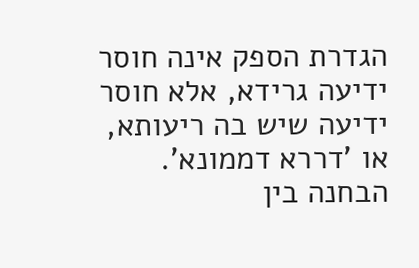הגדרת הספק אינה חוסר ידיעה גרידא, אלא חוסר ידיעה שיש בה ריעותא, או 'דררא דממונא'. הבחנה בין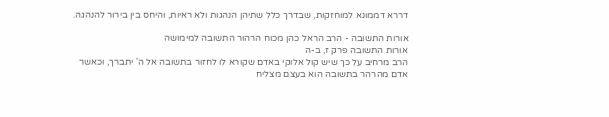דררא דממונא למוחזקות, שבדרך כלל שתיהן הנהגות ולא ראיות, והיחס בין בירור להנהגה.

אורות התשובה - הרב הראל כהן מכוח הרהור התשובה למימושה
אורות התשובה פרק ז, ב-ה
הרב מרחיב על כך שיש קול אלוקי באדם שקורא לו לחזור בתשובה אל ה' יתברך, וכאשר אדם מהרהר בתשובה הוא בעצם מצליח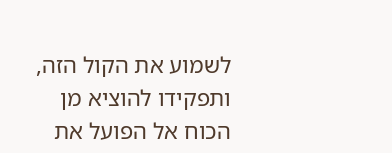לשמוע את הקול הזה, ותפקידו להוציא מן הכוח אל הפועל את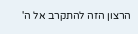הרצון הזה להתקרב אל ה'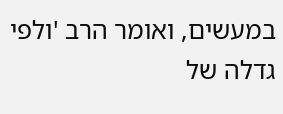במעשים, ואומר הרב 'ולפי גדלה של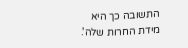התשובה כך היא מידת החרות שלה'.